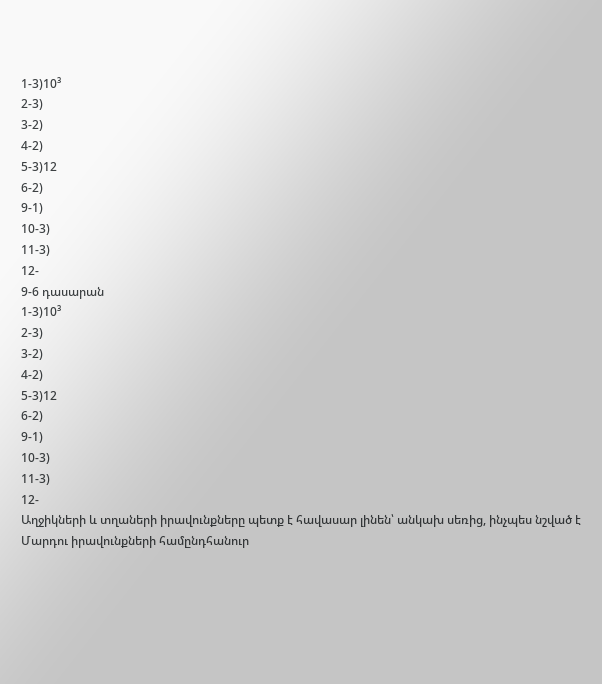1-3)10³
2-3)
3-2)
4-2)
5-3)12
6-2)
9-1)
10-3)
11-3)
12-
9-6 դասարան
1-3)10³
2-3)
3-2)
4-2)
5-3)12
6-2)
9-1)
10-3)
11-3)
12-
Աղջիկների և տղաների իրավունքները պետք է հավասար լինեն՝ անկախ սեռից, ինչպես նշված է Մարդու իրավունքների համընդհանուր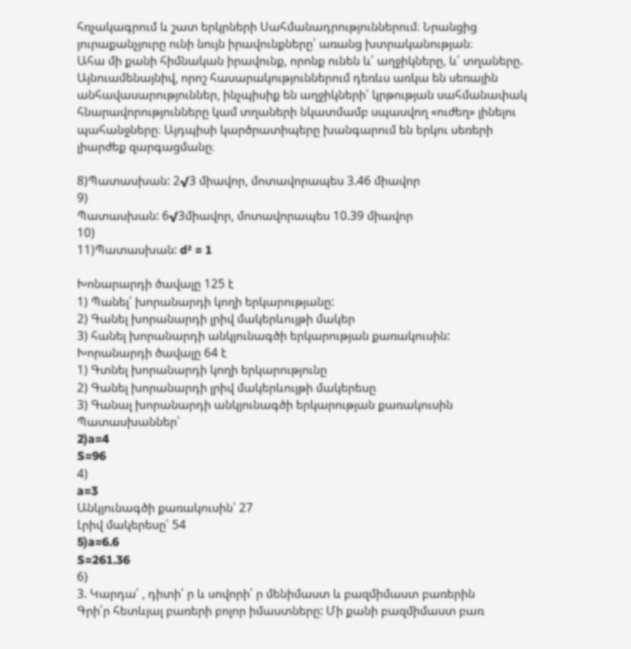հռչակագրում և շատ երկրների Սահմանադրություններում։ Նրանցից յուրաքանչյուրը ունի նույն իրավունքները՝ առանց խտրականության։
Ահա մի քանի հիմնական իրավունք, որոնք ունեն և՛ աղջիկները, և՛ տղաները.
Այնուամենայնիվ, որոշ հասարակություններում դեռևս առկա են սեռային անհավասարություններ, ինչպիսիք են աղջիկների՝ կրթության սահմանափակ հնարավորությունները կամ տղաների նկատմամբ սպասվող «ուժեղ» լինելու պահանջները։ Այդպիսի կարծրատիպերը խանգարում են երկու սեռերի լիարժեք զարգացմանը։

8)Պատասխան: 2√3 միավոր, մոտավորապես 3.46 միավոր
9)
Պատասխան: 6√3միավոր, մոտավորապես 10.39 միավոր
10)
11)Պատասխան: d² = 1

Խոնարարդի ծավալը 125 է
1) Պանել՝ խորանարդի կողի երկարությանը:
2) Գանել խորանարդի լրիվ մակերևույթի մակեր
3) հանել խորանարդի անկյունագծի երկարության քառակուսին:
Խորանարդի ծավալը 64 է
1) Գտնել խորանարդի կողի երկարությունը
2) Գանել խորանարդի լրիվ մակերևույթի մակերեսը
3) Գանալ խորանարդի անկյունագծի երկարության քառակուսին
Պատասխաններ՝
2)a=4
S=96
4)
a=3
Անկյունագծի քառակուսին՝ 27
Լրիվ մակերեսը՝ 54
5)a=6.6
S=261.36
6)
3. Կարդա՛ , դիտի՛ ր և սովորի՛ ր մենիմաստ և բազմիմաստ բառերին
Գրի՛ր հետևյալ բառերի բոլոր իմաստները: Մի քանի բազմիմաստ բառ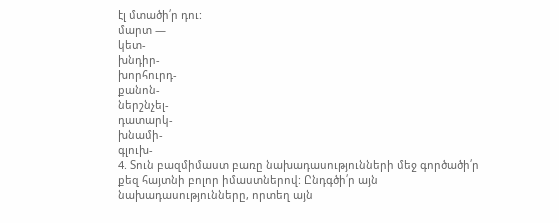էլ մտածի՛ր դու:
մարտ —
կետ-
խնդիր-
խորհուրդ-
քանոն-
ներշնչել-
դատարկ-
խնամի-
գլուխ-
4. Տուն բազմիմաստ բառը նախադասությունների մեջ գործածի՛ր քեզ հայտնի բոլոր իմաստներով: Ընդգծի՛ր այն նախադասությունները, որտեղ այն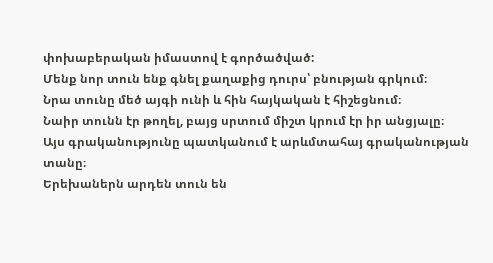փոխաբերական իմաստով է գործածված:
Մենք նոր տուն ենք գնել քաղաքից դուրս՝ բնության գրկում։
Նրա տունը մեծ այգի ունի և հին հայկական է հիշեցնում։
Նաիր տունն էր թողել, բայց սրտում միշտ կրում էր իր անցյալը։
Այս գրականությունը պատկանում է արևմտահայ գրականության տանը։
Երեխաներն արդեն տուն են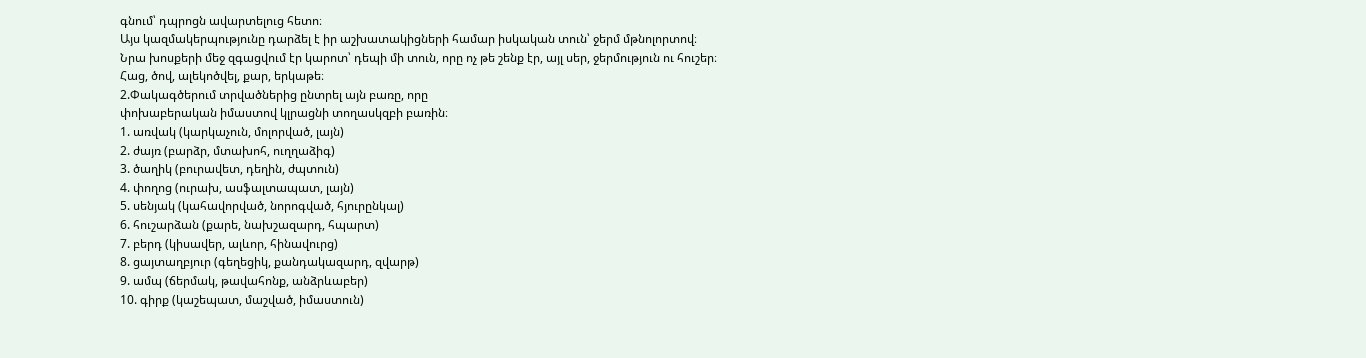գնում՝ դպրոցն ավարտելուց հետո։
Այս կազմակերպությունը դարձել է իր աշխատակիցների համար իսկական տուն՝ ջերմ մթնոլորտով։
Նրա խոսքերի մեջ զգացվում էր կարոտ՝ դեպի մի տուն, որը ոչ թե շենք էր, այլ սեր, ջերմություն ու հուշեր։
Հաց, ծով, ալեկոծվել, քար, երկաթե։
2.Փակագծերում տրվածներից ընտրել այն բառը, որը
փոխաբերական իմաստով կլրացնի տողասկզբի բառին։
1. առվակ (կարկաչուն, մոլորված, լայն)
2. ժայռ (բարձր, մտախոհ, ուղղաձիգ)
3. ծաղիկ (բուրավետ, դեղին, ժպտուն)
4. փողոց (ուրախ, ասֆալտապատ, լայն)
5. սենյակ (կահավորված, նորոգված, հյուրընկալ)
6. հուշարձան (քարե, նախշազարդ, հպարտ)
7. բերդ (կիսավեր, ալևոր, հինավուրց)
8. ցայտաղբյուր (գեղեցիկ, քանդակազարդ, զվարթ)
9. ամպ (ճերմակ, թավահոնք, անձրևաբեր)
10. գիրք (կաշեպատ, մաշված, իմաստուն)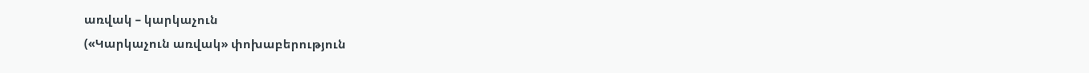առվակ – կարկաչուն
(«Կարկաչուն առվակ» փոխաբերություն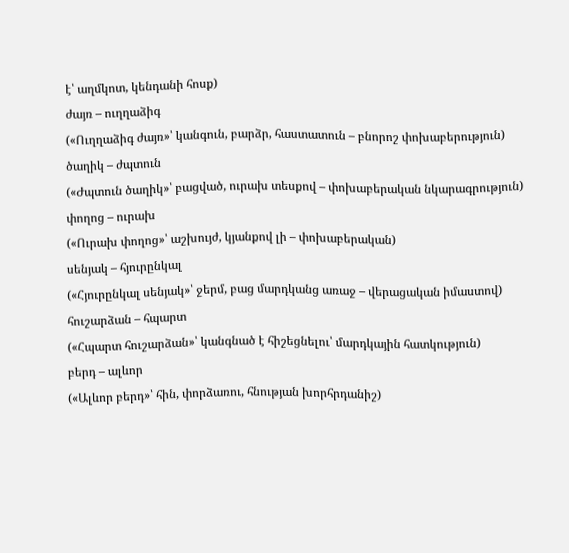է՝ աղմկոտ, կենդանի հոսք)
ժայռ – ուղղաձիգ
(«Ուղղաձիգ ժայռ»՝ կանգուն, բարձր, հաստատուն – բնորոշ փոխաբերություն)
ծաղիկ – ժպտուն
(«Ժպտուն ծաղիկ»՝ բացված, ուրախ տեսքով – փոխաբերական նկարագրություն)
փողոց – ուրախ
(«Ուրախ փողոց»՝ աշխույժ, կյանքով լի – փոխաբերական)
սենյակ – հյուրընկալ
(«Հյուրընկալ սենյակ»՝ ջերմ, բաց մարդկանց առաջ – վերացական իմաստով)
հուշարձան – հպարտ
(«Հպարտ հուշարձան»՝ կանգնած է հիշեցնելու՝ մարդկային հատկություն)
բերդ – ալևոր
(«Ալևոր բերդ»՝ հին, փորձառու, հնության խորհրդանիշ)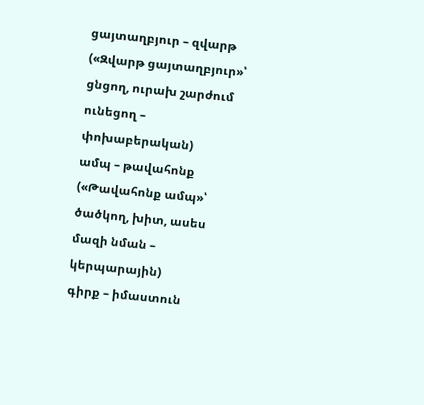ցայտաղբյուր – զվարթ
(«Զվարթ ցայտաղբյուր»՝ ցնցող, ուրախ շարժում ունեցող – փոխաբերական)
ամպ – թավահոնք
(«Թավահոնք ամպ»՝ ծածկող, խիտ, ասես մազի նման – կերպարային)
գիրք – իմաստուն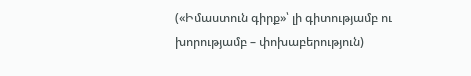(«Իմաստուն գիրք»՝ լի գիտությամբ ու խորությամբ – փոխաբերություն)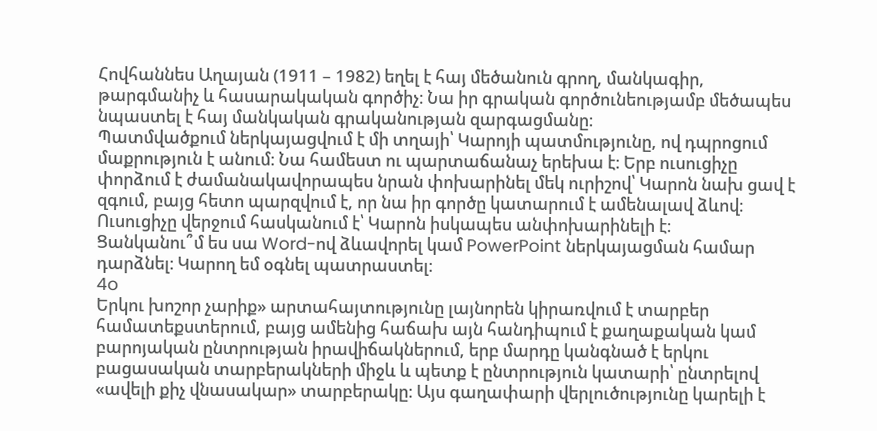Հովհաննես Աղայան (1911 – 1982) եղել է հայ մեծանուն գրող, մանկագիր, թարգմանիչ և հասարակական գործիչ։ Նա իր գրական գործունեությամբ մեծապես նպաստել է հայ մանկական գրականության զարգացմանը։
Պատմվածքում ներկայացվում է մի տղայի՝ Կարոյի պատմությունը, ով դպրոցում մաքրություն է անում։ Նա համեստ ու պարտաճանաչ երեխա է։ Երբ ուսուցիչը փորձում է ժամանակավորապես նրան փոխարինել մեկ ուրիշով՝ Կարոն նախ ցավ է զգում, բայց հետո պարզվում է, որ նա իր գործը կատարում է ամենալավ ձևով։ Ուսուցիչը վերջում հասկանում է՝ Կարոն իսկապես անփոխարինելի է։
Ցանկանու՞մ ես սա Word-ով ձևավորել կամ PowerPoint ներկայացման համար դարձնել։ Կարող եմ օգնել պատրաստել։
4o
Երկու խոշոր չարիք» արտահայտությունը լայնորեն կիրառվում է տարբեր համատեքստերում, բայց ամենից հաճախ այն հանդիպում է քաղաքական կամ բարոյական ընտրության իրավիճակներում, երբ մարդը կանգնած է երկու բացասական տարբերակների միջև և պետք է ընտրություն կատարի՝ ընտրելով «ավելի քիչ վնասակար» տարբերակը։ Այս գաղափարի վերլուծությունը կարելի է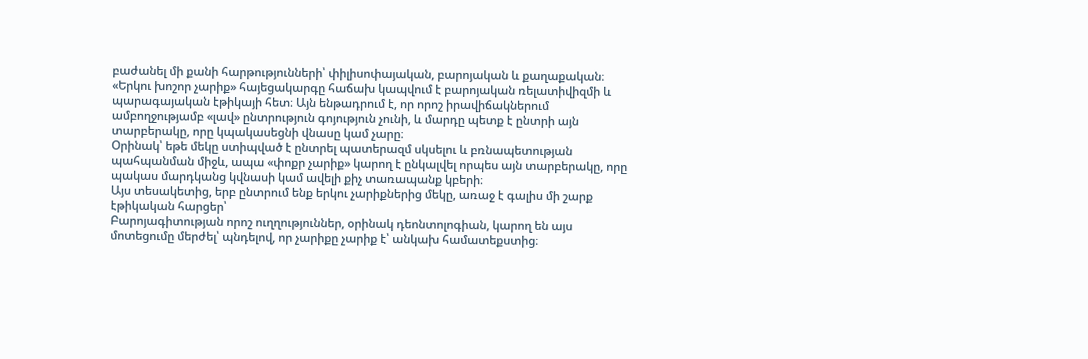բաժանել մի քանի հարթությունների՝ փիլիսոփայական, բարոյական և քաղաքական։
«Երկու խոշոր չարիք» հայեցակարգը հաճախ կապվում է բարոյական ռելատիվիզմի և պարագայական էթիկայի հետ։ Այն ենթադրում է, որ որոշ իրավիճակներում ամբողջությամբ «լավ» ընտրություն գոյություն չունի, և մարդը պետք է ընտրի այն տարբերակը, որը կպակասեցնի վնասը կամ չարը։
Օրինակ՝ եթե մեկը ստիպված է ընտրել պատերազմ սկսելու և բռնապետության պահպանման միջև, ապա «փոքր չարիք» կարող է ընկալվել որպես այն տարբերակը, որը պակաս մարդկանց կվնասի կամ ավելի քիչ տառապանք կբերի։
Այս տեսակետից, երբ ընտրում ենք երկու չարիքներից մեկը, առաջ է գալիս մի շարք էթիկական հարցեր՝
Բարոյագիտության որոշ ուղղություններ, օրինակ դեոնտոլոգիան, կարող են այս մոտեցումը մերժել՝ պնդելով, որ չարիքը չարիք է՝ անկախ համատեքստից։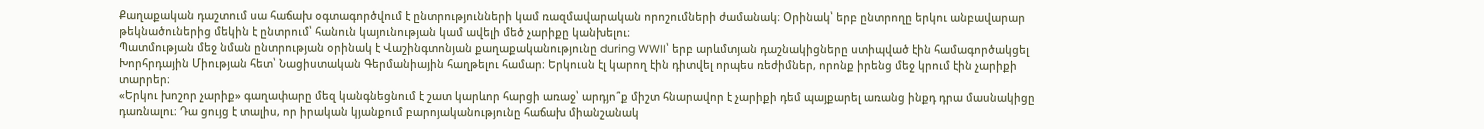Քաղաքական դաշտում սա հաճախ օգտագործվում է ընտրությունների կամ ռազմավարական որոշումների ժամանակ։ Օրինակ՝ երբ ընտրողը երկու անբավարար թեկնածուներից մեկին է ընտրում՝ հանուն կայունության կամ ավելի մեծ չարիքը կանխելու։
Պատմության մեջ նման ընտրության օրինակ է Վաշինգտոնյան քաղաքականությունը during WWII՝ երբ արևմտյան դաշնակիցները ստիպված էին համագործակցել Խորհրդային Միության հետ՝ Նացիստական Գերմանիային հաղթելու համար։ Երկուսն էլ կարող էին դիտվել որպես ռեժիմներ, որոնք իրենց մեջ կրում էին չարիքի տարրեր։
«Երկու խոշոր չարիք» գաղափարը մեզ կանգնեցնում է շատ կարևոր հարցի առաջ՝ արդյո՞ք միշտ հնարավոր է չարիքի դեմ պայքարել առանց ինքդ դրա մասնակիցը դառնալու։ Դա ցույց է տալիս, որ իրական կյանքում բարոյականությունը հաճախ միանշանակ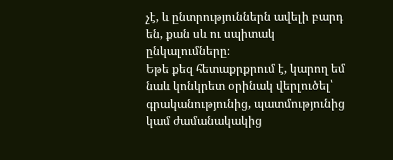չէ, և ընտրություններն ավելի բարդ են, քան սև ու սպիտակ ընկալումները։
Եթե քեզ հետաքրքրում է, կարող եմ նաև կոնկրետ օրինակ վերլուծել՝ գրականությունից, պատմությունից կամ ժամանակակից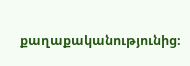քաղաքականությունից։